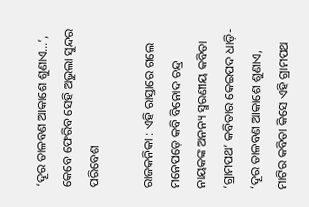‘ଦୂର ତାଳବଣ ଆକାଶେ ଶୁଣାଏ…’, କେବେ ଫେରିବ ସେହି ଅଭୁଲା ସୁନ୍ଦର ପରିବେଶ

ରାଜକନିକା : ଏହି ରାସ୍ତାରେ ଗଲେ ମନେପଡ଼େ କବି ବିନୋଦ ଚନ୍ଦ୍ର ନାୟକଙ୍କ ଅନନ୍ୟ ସ୍ମରଣୀୟ କବିତା ‘ଗ୍ରାମପଥ’ କବିତାର କେଇପଦ ଧାଡ଼ି- ‘ଦୂର ତାଳବଣ ଆକାଶେ ଶୁଣାଏ, ମାଟିର କବିତା କିସେ ଏହି ଗ୍ରାମପଥ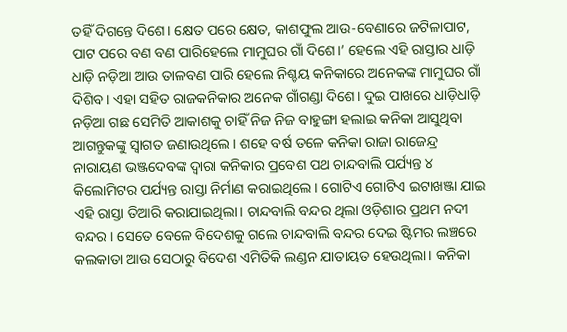ତହିଁ ଦିଗନ୍ତେ ଦିଶେ। କ୍ଷେତ ପରେ କ୍ଷେତ, କାଶଫୁଲ ଆଉ-ବେଣାରେ ଜଟିଳାପାଟ, ପାଟ ପରେ ବଣ ବଣ ପାରିହେଲେ ମାମୁଘର ଗାଁ ଦିଶେ।’ ହେଲେ ଏହି ରାସ୍ତାର ଧାଡ଼ି ଧାଡ଼ି ନଡ଼ିଆ ଆଉ ତାଳବଣ ପାରି ହେଲେ ନିଶ୍ଚୟ କନିକାରେ ଅନେକଙ୍କ ମାମୁଘର ଗାଁ ଦିଶିବ। ଏହା ସହିତ ରାଜକନିକାର ଅନେକ ଗାଁଗଣ୍ଡା ଦିଶେ। ଦୁଇ ପାଖରେ ଧାଡ଼ିଧାଡ଼ି ନଡ଼ିଆ ଗଛ ସେମିତି ଆକାଶକୁ ଚାହିଁ ନିଜ ନିଜ ବାହୁଙ୍ଗା ହଲାଇ କନିକା ଆସୁଥିବା ଆଗନ୍ତୁକଙ୍କୁ ସ୍ୱାଗତ ଜଣାଉଥିଲେ। ଶହେ ବର୍ଷ ତଳେ କନିକା ରାଜା ରାଜେନ୍ଦ୍ର ନାରାୟଣ ଭଞ୍ଜଦେବଙ୍କ ଦ୍ୱାରା କନିକାର ପ୍ରବେଶ ପଥ ଚାନ୍ଦବାଲି ପର୍ଯ୍ୟନ୍ତ ୪ କିଲୋମିଟର ପର୍ଯ୍ୟନ୍ତ ରାସ୍ତା ନିର୍ମାଣ କରାଇଥିଲେ। ଗୋଟିଏ ଗୋଟିଏ ଇଟାଖଞ୍ଜା ଯାଇ ଏହି ରାସ୍ତା ତିଆରି କରାଯାଇଥିଲା। ଚାନ୍ଦବାଲି ବନ୍ଦର ଥିଲା ଓଡ଼ିଶାର ପ୍ରଥମ ନଦୀ ବନ୍ଦର। ସେତେ ବେଳେ ବିଦେଶକୁ ଗଲେ ଚାନ୍ଦବାଲି ବନ୍ଦର ଦେଇ ଷ୍ଟିମର ଲଞ୍ଚରେ କଲକାତା ଆଉ ସେଠାରୁ ବିଦେଶ ଏମିତିକି ଲଣ୍ଡନ ଯାତାୟତ ହେଉଥିଲା। କନିକା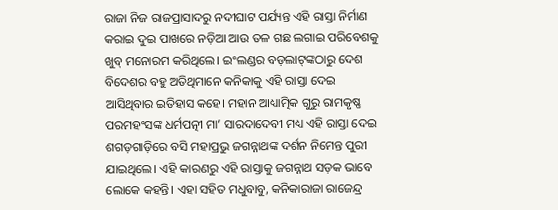ରାଜା ନିଜ ରାଜପ୍ରାସାଦରୁ ନଦୀଘାଟ ପର୍ଯ୍ୟନ୍ତ ଏହି ରାସ୍ତା ନିର୍ମାଣ କରାଇ ଦୁଇ ପାଖରେ ନଡ଼ିଆ ଆଉ ତଳ ଗଛ ଲଗାଇ ପରିବେଶକୁ ଖୁବ୍‍ ମନୋରମ କରିଥିଲେ। ଇଂଲଣ୍ଡର ବଡ଼ଲାଟ୍‍ଙ୍କଠାରୁ ଦେଶ ବିଦେଶର ବହୁ ଅତିଥିମାନେ କନିକାକୁ ଏହି ରାସ୍ତା ଦେଇ ଆସିଥିବାର ଇତିହାସ କହେ। ମହାନ ଆଧ୍ୟାତ୍ମିକ ଗୁରୁ ରାମକୃଷ୍ଣ ପରମହଂସଙ୍କ ଧର୍ମପତ୍ନୀ ମା’ ସାରଦାଦେବୀ ମଧ୍ୟ ଏହି ରାସ୍ତା ଦେଇ ଶଗଡ଼ଗାଡ଼ିରେ ବସି ମହାପ୍ରଭୁ ଜଗନ୍ନାଥଙ୍କ ଦର୍ଶନ ନିମେନ୍ତ ପୁରୀ ଯାଇଥିଲେ। ଏହି କାରଣରୁ ଏହି ରାସ୍ତାକୁ ଜଗନ୍ନାଥ ସଡ଼କ ଭାବେ ଲୋକେ କହନ୍ତି। ଏହା ସହିତ ମଧୁବାବୁ, କନିକାରାଜା ରାଜେନ୍ଦ୍ର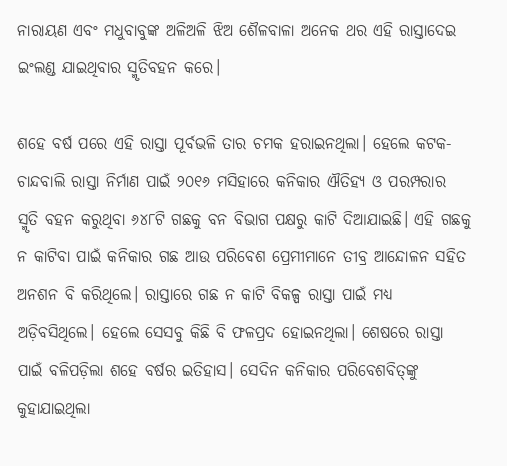ନାରାୟଣ ଏବଂ ମଧୁବାବୁଙ୍କ ଅଳିଅଳି ଝିଅ ଶୈଳବାଳା ଅନେକ ଥର ଏହି ରାସ୍ତାଦେଇ ଇଂଲଣ୍ଡ ଯାଇଥିବାର ସ୍ମୃତିବହନ କରେ।

ଶହେ ବର୍ଷ ପରେ ଏହି ରାସ୍ତା ପୂର୍ବଭଳି ତାର ଚମକ ହରାଇନଥିଲା। ହେଲେ କଟକ-ଚାନ୍ଦବାଲି ରାସ୍ତା ନିର୍ମାଣ ପାଇଁ ୨୦୧୬ ମସିହାରେ କନିକାର ଐତିହ୍ୟ ଓ ପରମ୍ପରାର ସ୍ମୃତି ବହନ କରୁଥିବା ୬୪୮ଟି ଗଛକୁ ବନ ବିଭାଗ ପକ୍ଷରୁ କାଟି ଦିଆଯାଇଛି। ଏହି ଗଛକୁ ନ କାଟିବା ପାଇଁ କନିକାର ଗଛ ଆଉ ପରିବେଶ ପ୍ରେମୀମାନେ ତୀବ୍ର ଆନ୍ଦୋଳନ ସହିତ ଅନଶନ ବି କରିଥିଲେ। ରାସ୍ତାରେ ଗଛ ନ କାଟି ବିକଳ୍ପ ରାସ୍ତା ପାଇଁ ମଧ୍ୟ ଅଡ଼ିବସିଥିଲେ। ହେଲେ ସେସବୁ କିଛି ବି ଫଳପ୍ରଦ ହୋଇନଥିଲା। ଶେଷରେ ରାସ୍ତା ପାଇଁ ବଳିପଡ଼ିଲା ଶହେ ବର୍ଷର ଇତିହାସ। ସେଦିନ କନିକାର ପରିବେଶବିତ୍‍ଙ୍କୁ କୁହାଯାଇଥିଲା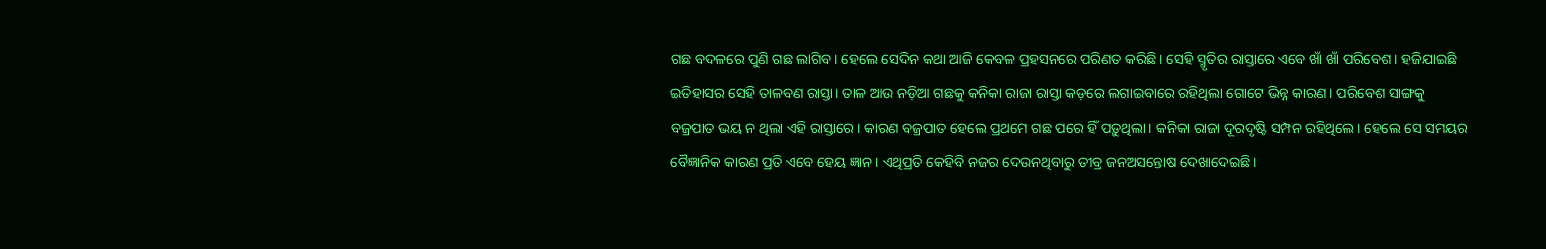ଗଛ ବଦଳରେ ପୁଣି ଗଛ ଲାଗିବ। ହେଲେ ସେଦିନ କଥା ଆଜି କେବଳ ପ୍ରହସନରେ ପରିଣତ କରିଛି। ସେହି ସ୍ମୃତିର ରାସ୍ତାରେ ଏବେ ଖାଁ ଖାଁ ପରିବେଶ। ହଜିଯାଇଛି ଇତିହାସର ସେହି ତାଳବଣ ରାସ୍ତା। ତାଳ ଆଉ ନଡ଼ିଆ ଗଛକୁ କନିକା ରାଜା ରାସ୍ତା କଡ଼ରେ ଲଗାଇବାରେ ରହିଥିଲା ଗୋଟେ ଭିନ୍ନ କାରଣ। ପରିବେଶ ସାଙ୍ଗକୁ ବଜ୍ରପାତ ଭୟ ନ ଥିଲା ଏହି ରାସ୍ତାରେ। କାରଣ ବଜ୍ରପାତ ହେଲେ ପ୍ରଥମେ ଗଛ ପରେ ହିଁ ପଡ଼ୁଥିଲା। କନିକା ରାଜା ଦୂରଦୃଷ୍ଟି ସମ୍ପନ ରହିଥିଲେ। ହେଲେ ସେ ସମୟର ବୈଜ୍ଞାନିକ କାରଣ ପ୍ରତି ଏବେ ହେୟ ଜ୍ଞାନ। ଏଥିପ୍ରତି କେହିବି ନଜର ଦେଉନଥିବାରୁ ତୀବ୍ର ଜନଅସନ୍ତୋଷ ଦେଖାଦେଇଛି।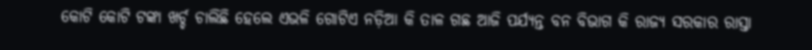କୋଟି କୋଟି ଟଙ୍କା ଖର୍ଚ୍ଚ ଚାଲିଛି ହେଲେ ଏଭଳି ଗୋଟିଏ ନଡ଼ିଆ କି ତାଳ ଗଛ ଆଜି ପର୍ଯ୍ୟନ୍ତ ବନ ବିଭାଗ କି ରାଜ୍ୟ ସରକାର ରାସ୍ତା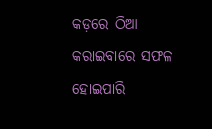କଡ଼ରେ ଠିଆ କରାଇବାରେ ସଫଳ ହୋଇପାରି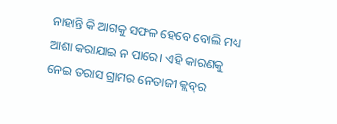ନାହାନ୍ତି କି ଆଗକୁ ସଫଳ ହେବେ ବୋଲି ମଧ୍ୟ ଆଶା କରାଯାଇ ନ ପାରେ। ଏହି କାରଣକୁ ନେଇ ତରାସ ଗ୍ରାମର ନେତାଜୀ କ୍ଲବ୍‍ର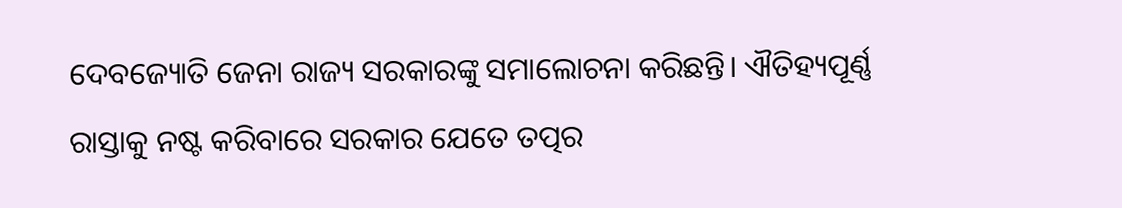ଦେବଜ୍ୟୋତି ଜେନା ରାଜ୍ୟ ସରକାରଙ୍କୁ ସମାଲୋଚନା କରିଛନ୍ତି। ଐତିହ୍ୟପୂର୍ଣ୍ଣ ରାସ୍ତାକୁ ନଷ୍ଟ କରିବାରେ ସରକାର ଯେତେ ତତ୍ପର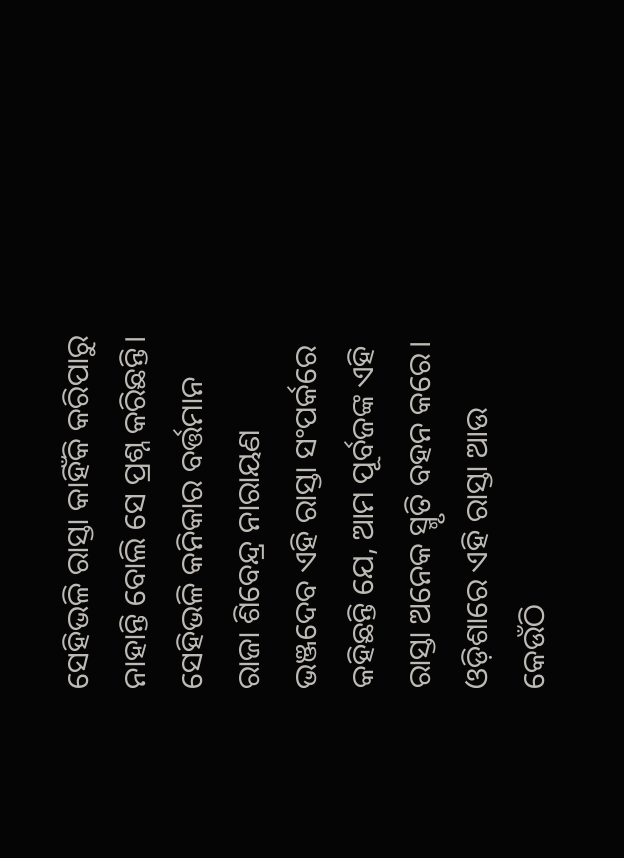ସେହିଭଳି ରାସ୍ତା କାହିଁକି କରିପାରୁ ନାହାନ୍ତି ବୋଲି ସେ ପ୍ରଶ୍ନ କରିଛନ୍ତି। ସେହିଭଳି କନିକାର ବର୍ତ୍ତମାନ ରାଜା ଶିବେନ୍ଦ୍ର ନାରାୟଣ ଭଞ୍ଜଦେବ ଏହି ରାସ୍ତା ସଂପର୍କରେ କହିଛନ୍ତି ଯେ, ଆମ ପୂର୍ବଜଙ୍କ ଏହି ରାସ୍ତା ଅନେକ ସ୍ମୃତି ବହନ କରେ। ଓଡ଼ିଶାରେ ଏହି ରାସ୍ତା ଆଉ କେଉଁଠି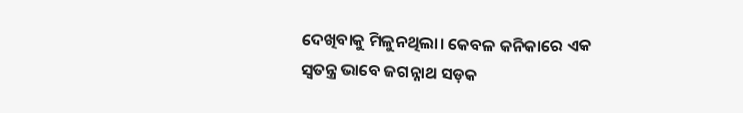ଦେଖିବାକୁ ମିଳୁନଥିଲା। କେବଳ କନିକାରେ ଏକ ସ୍ୱତନ୍ତ୍ର ଭାବେ ଜଗନ୍ନାଥ ସଡ଼କ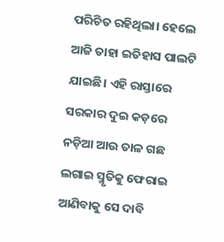ପରିଚିତ ରହିଥିଲା। ହେଲେ ଆଜି ତାହା ଇତିହାସ ପାଲଟି ଯାଇଛି। ଏହି ରାସ୍ତାରେ ସରକାର ଦୁଇ କଡ଼ରେ ନଡ଼ିଆ ଆଉ ତାଳ ଗଛ ଲଗାଇ ସ୍ମୃତିକୁ ଫେରାଇ ଆଣିବାକୁ ସେ ଦାବି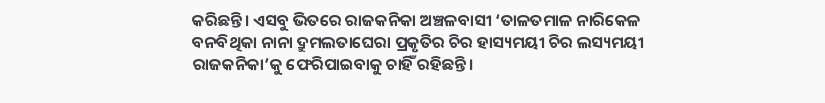କରିଛନ୍ତି। ଏସବୁ ଭିତରେ ରାଜକନିକା ଅଞ୍ଚଳବାସୀ ‘ତାଳତମାଳ ନାରିକେଳ ବନବିଥିକା ନାନା ଦ୍ରୁମଲତାଘେରା ପ୍ରକୃତିର ଚିର ହାସ୍ୟମୟୀ ଚିର ଲସ୍ୟମୟୀ ରାଜକନିକା’କୁ ଫେରିପାଇବାକୁ ଚାହିଁ ରହିଛନ୍ତି।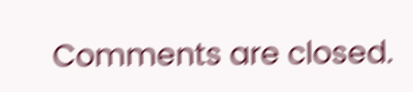Comments are closed.